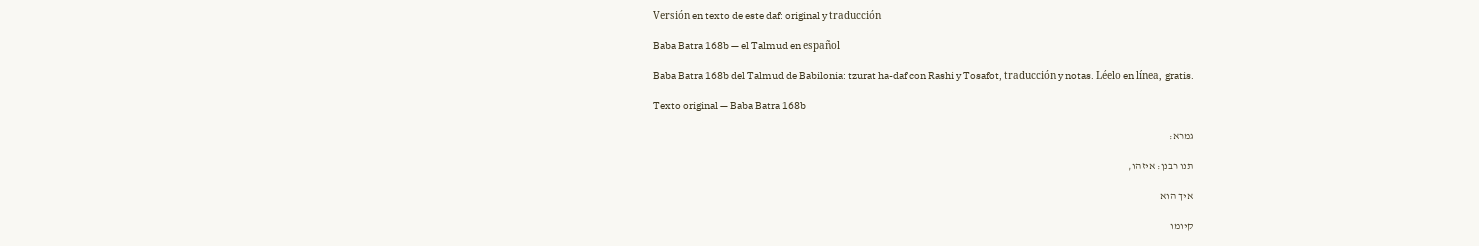Versión en texto de este daf: original y traducción

Baba Batra 168b — el Talmud en español

Baba Batra 168b del Talmud de Babilonia: tzurat ha-daf con Rashi y Tosafot, traducción y notas. Léelo en línea, gratis.

Texto original — Baba Batra 168b

גמרא:

תנו רבנן: איזהו,

איך הוא

קיומו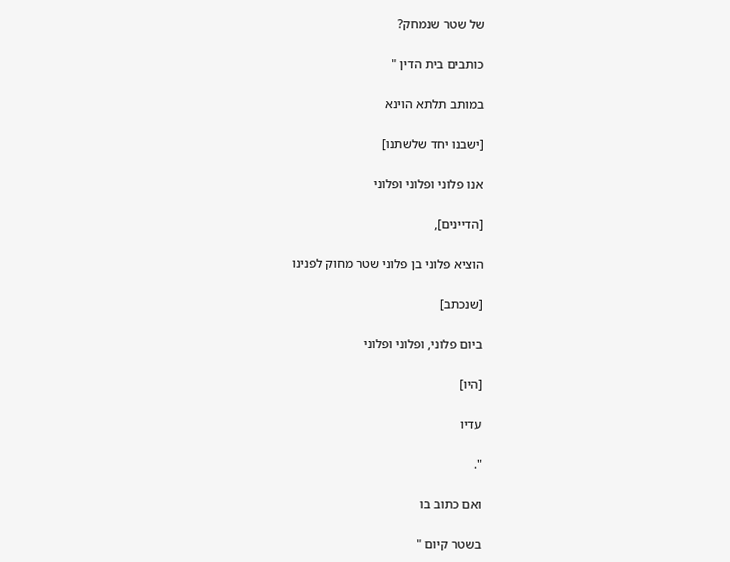של שטר שנמחק?

כותבים בית הדין "

במותב תלתא הוינא

[ישבנו יחד שלשתנו]

אנו פלוני ופלוני ופלוני

[הדיינים],

הוציא פלוני בן פלוני שטר מחוק לפנינו

[שנכתב]

ביום פלוני, ופלוני ופלוני

[היו]

עדיו

".

ואם כתוב בו

בשטר קיום "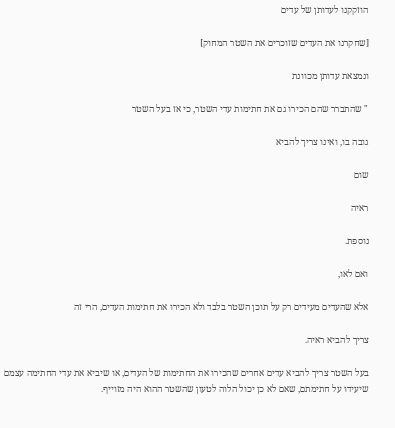הוזקקנו לעדותן של עדים

[שחקרנו את העדים שזוכרים את השטר המחוק]

ונמצאת עדותן מכוונת

" שהתברר שהם הכירו גם את חתימות עדי השטר, כי אז בעל השטר

גובה בו, ואינו צריך להביא

שום

ראיה

נוספת.

ואם לאו,

אלא שהעדים מעידים רק על תוכן השטר בלבד ולא הכירו את חתימות העדים, הרי זה

צריך להביא ראיה.

בעל השטר צריך להביא עדים אחרים שהכירו את החתימות של העדים, או שיביא את עדי החתימה עצמם שיעידו על חתימתם, שאם לא כן יכול הלוה לטעון שהשטר ההוא היה מזוייף.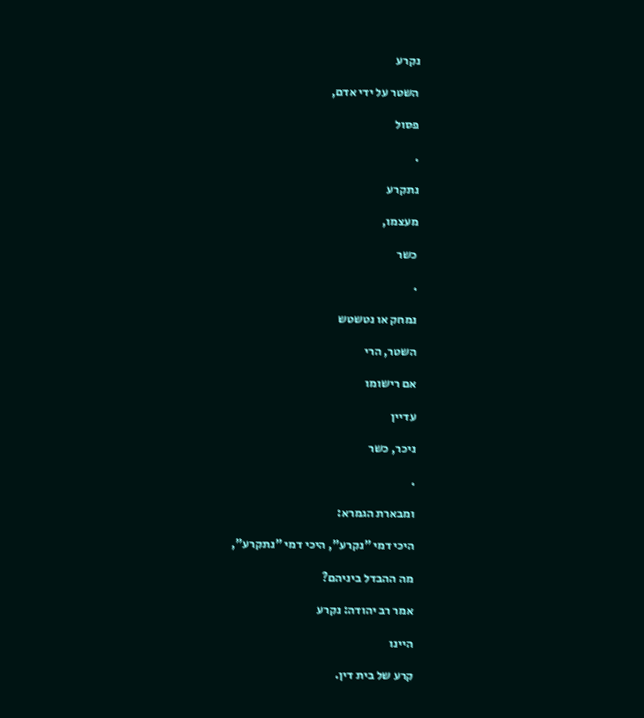נקרע

השטר על ידי אדם,

פסול

.

נתקרע

מעצמו,

כשר

.

נמחק או נטשטש

השטר, הרי

אם רישומו

עדיין

ניכר, כשר

.

ומבארת הגמרא:

היכי דמי "נקרע", היכי דמי "נתקרע",

מה ההבדל ביניהם?

אמר רב יהודה: נקרע

היינו

קרע של בית דין.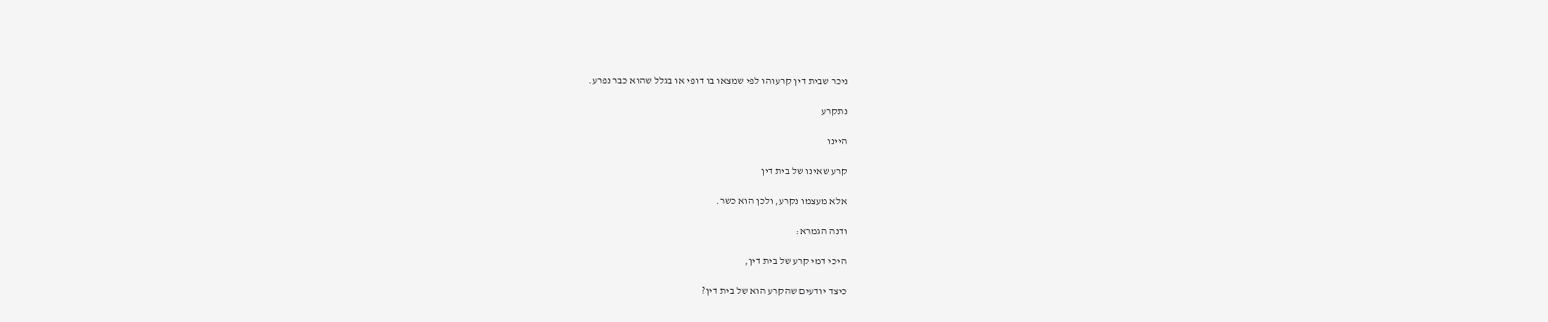ניכר שבית דין קרעוהו לפי שמצאו בו דופי או בגלל שהוא כבר נפרע.

נתקרע

היינו

קרע שאינו של בית דין

אלא מעצמו נקרע, ולכן הוא כשר.

ודנה הגמרא:

היכי דמי קרע של בית דין,

כיצד יודעים שהקרע הוא של בית דין?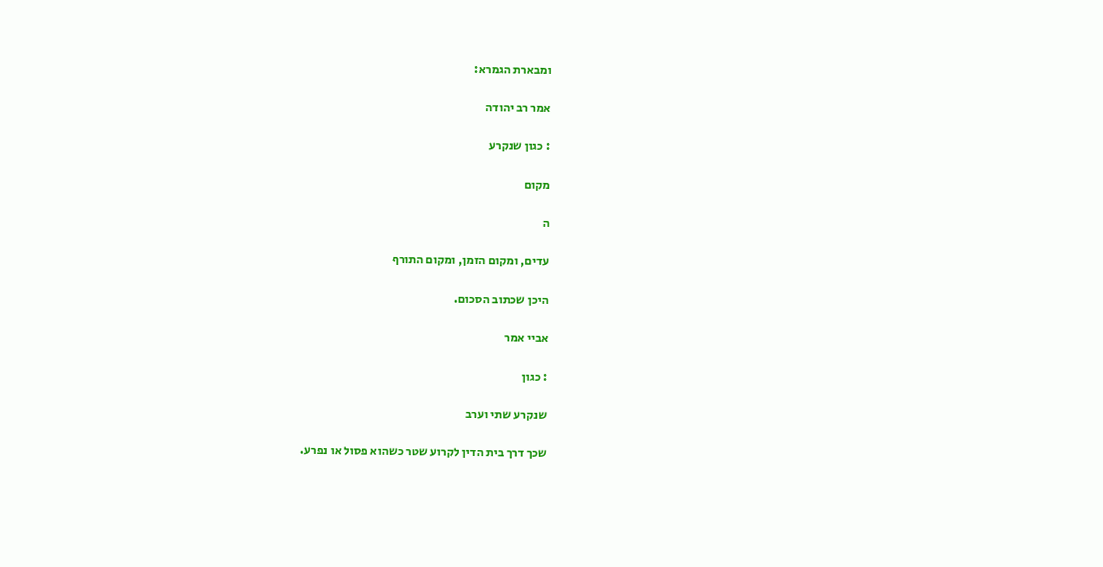ומבארת הגמרא:

אמר רב יהודה

: כגון שנקרע

מקום

ה

עדים, ומקום הזמן, ומקום התורף

היכן שכתוב הסכום.

אביי אמר

: כגון

שנקרע שתי וערב

שכך דרך בית הדין לקרוע שטר כשהוא פסול או נפרע.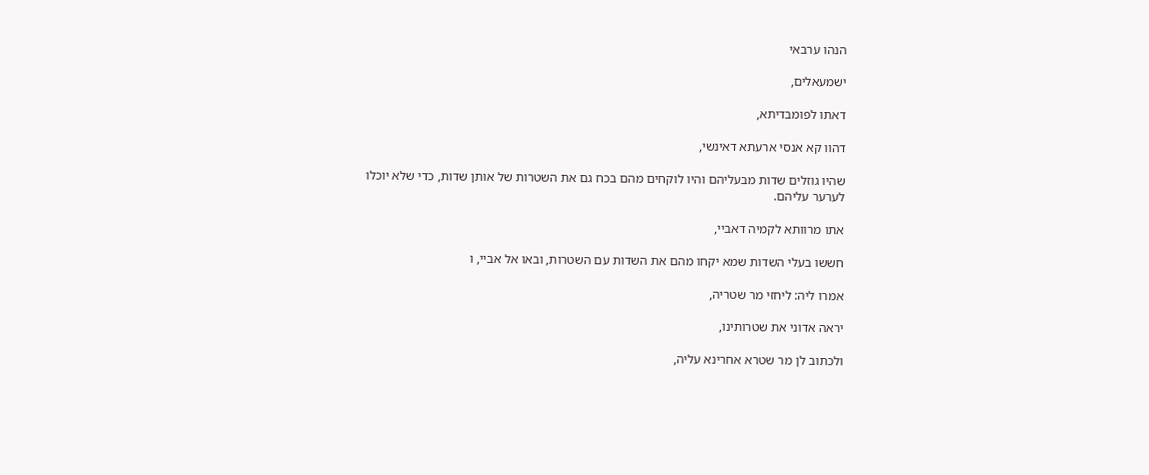הנהו ערבאי

ישמעאלים,

דאתו לפומבדיתא,

דהוו קא אנסי ארעתא דאינשי,

שהיו גוזלים שדות מבעליהם והיו לוקחים מהם בכח גם את השטרות של אותן שדות, כדי שלא יוכלו לערער עליהם.

אתו מרוותא לקמיה דאביי,

חששו בעלי השדות שמא יקחו מהם את השדות עם השטרות, ובאו אל אביי, ו

אמרו ליה: ליחזי מר שטריה,

יראה אדוני את שטרותינו,

ולכתוב לן מר שטרא אחרינא עליה,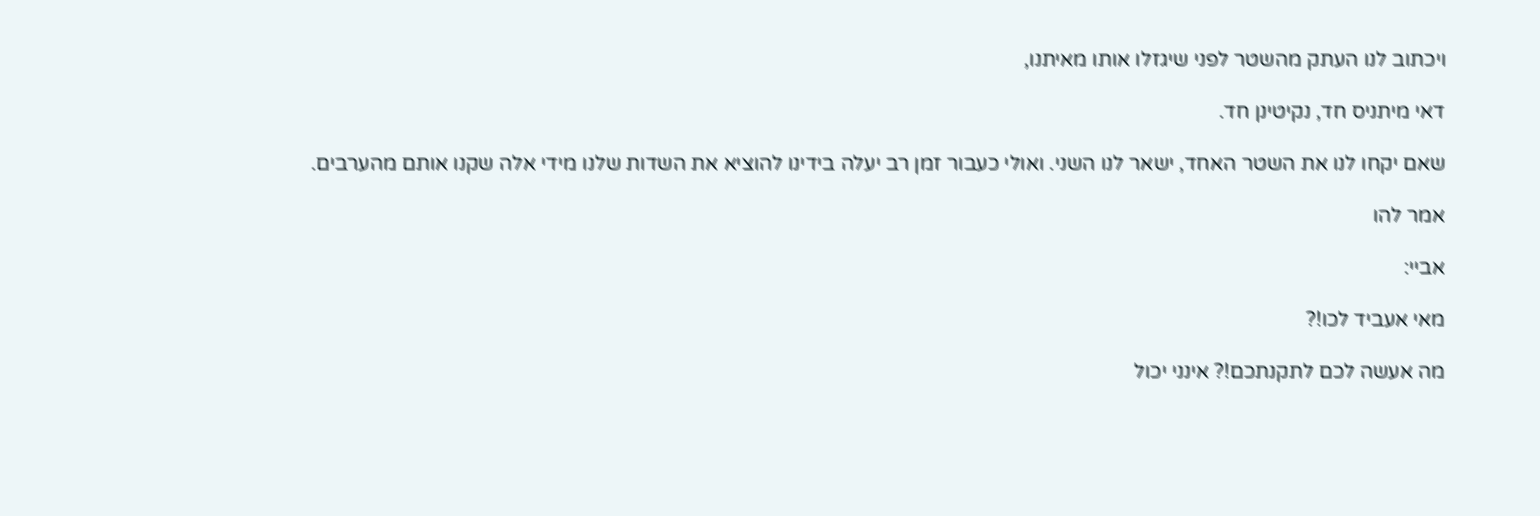ויכתוב לנו העתק מהשטר לפני שיגזלו אותו מאיתנו,

דאי מיתניס חד, נקיטינן חד.

שאם יקחו לנו את השטר האחד, ישאר לנו השני. ואולי כעבור זמן רב יעלה בידינו להוציא את השדות שלנו מידי אלה שקנו אותם מהערבים.

אמר להו

אביי:

מאי אעביד לכו!?

מה אעשה לכם לתקנתכם!? אינני יכול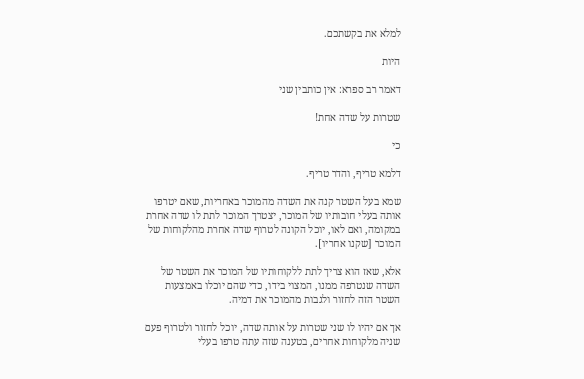למלא את בקשתכם.

היות

דאמר רב ספרא: אין כותבין שני

שטרות על שדה אחת!

כי

דלמא טריף, והדר טריף.

שמא בעל השטר קנה את השדה מהמוכר באחריות, שאם יטרפו אותה בעלי חובותיו של המוכר, יצטרך המוכר לתת לו שדה אחרת במקומה, ואם לאו, יוכל הקונה לטרוף שדה אחרת מהלקוחות של המוכר [שקנו אחריו].

אלא, שאז הוא צריך לתת ללקוחותיו של המוכר את השטר של השדה שנטרפה ממנו, המצוי בידו, כדי שהם יוכלו באמצעות השטר הזה לחזור ולגבות מהמוכר את דמיה.

אך אם יהיו לו שני שטרות על אותה שדה, יוכל לחזור ולטרוף פעם שניה מלקוחות אחרים, בטענה שזה עתה טרפו בעלי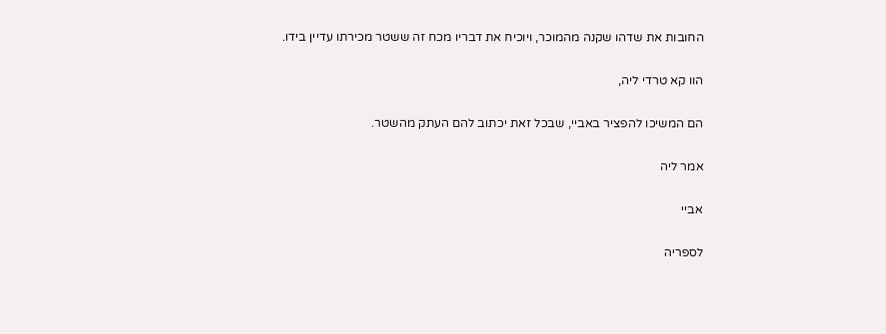החובות את שדהו שקנה מהמוכר, ויוכיח את דבריו מכח זה ששטר מכירתו עדיין בידו.

הוו קא טרדי ליה,

הם המשיכו להפציר באביי, שבכל זאת יכתוב להם העתק מהשטר.

אמר ליה

אביי

לספריה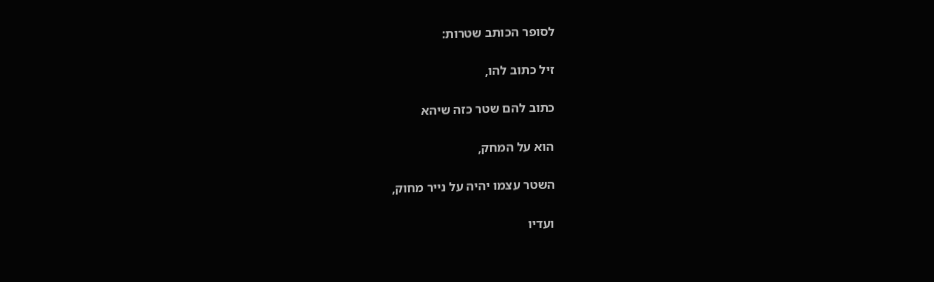לסופר הכותב שטרות:

זיל כתוב להו,

כתוב להם שטר כזה שיהא

הוא על המחק,

השטר עצמו יהיה על נייר מחוק,

ועדיו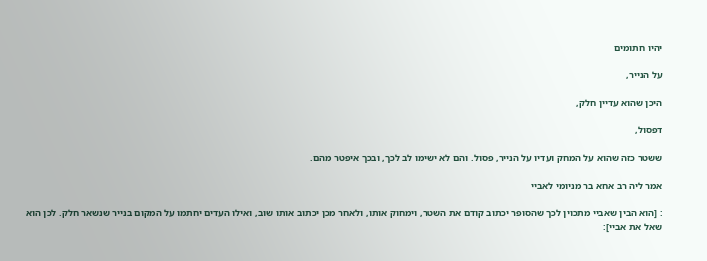יהיו חתומים

על הנייר,

היכן שהוא עדיין חלק,

דפסול,

ששטר כזה שהוא על המחק ועדיו על הנייר, פסול. והם לא ישימו לב לכך, ובכך איפטר מהם.

אמר ליה רב אחא בר מניומי לאביי

: [הוא הבין שאביי מתכוין לכך שהסופר יכתוב קודם את השטר, וימחוק אותו, ולאחר מכן יכתוב אותו שוב, ואילו העדים יחתמו על המקום בנייר שנשאר חלק. לכן הוא שאל את אביי]: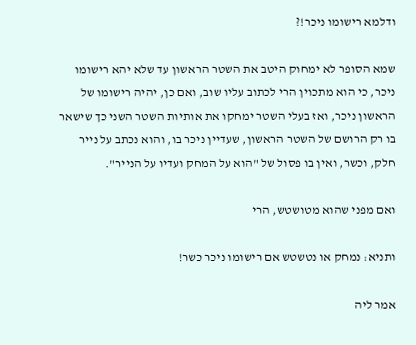ודלמא רישומו ניכר!?

שמא הסופר לא ימחוק היטב את השטר הראשון עד שלא יהא רישומו ניכר, כי הוא מתכוין הרי לכתוב עליו שוב, ואם כן, יהיה רישומו של הראשון ניכר, ואז בעלי השטר ימחקו את אותיות השטר השני כך שישאר בו רק הרושם של השטר הראשון, שעדיין ניכר בו, והוא נכתב על נייר חלק, וכשר, ואין בו פסול של "הוא על המחק ועדיו על הנייר".

ואם מפני שהוא מטושטש, הרי

ותניא: נמחק או נטשטש אם רישומו ניכר כשר!

אמר ליה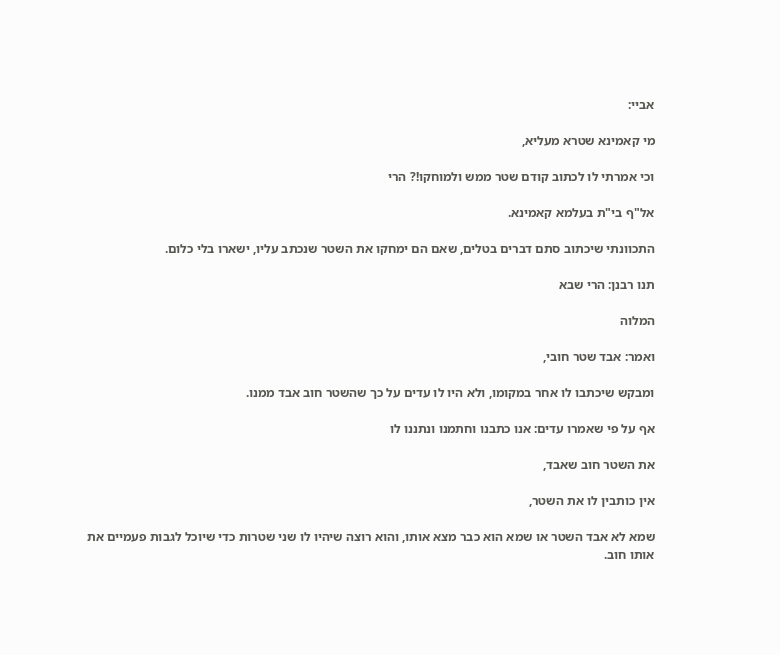אביי:

מי קאמינא שטרא מעליא,

וכי אמרתי לו לכתוב קודם שטר ממש ולמוחקו!? הרי

אל"ף בי"ת בעלמא קאמינא.

התכוונתי שיכתוב סתם דברים בטלים, שאם הם ימחקו את השטר שנכתב עליו, ישארו בלי כלום.

תנו רבנן: הרי שבא

המלוה

ואמר: אבד שטר חובי,

ומבקש שיכתבו לו אחר במקומו, ולא היו לו עדים על כך שהשטר חוב אבד ממנו.

אף על פי שאמרו עדים: אנו כתבנו וחתמנו ונתננו לו

את השטר חוב שאבד,

אין כותבין לו את השטר,

שמא לא אבד השטר או שמא הוא כבר מצא אותו, והוא רוצה שיהיו לו שני שטרות כדי שיוכל לגבות פעמיים את אותו חוב.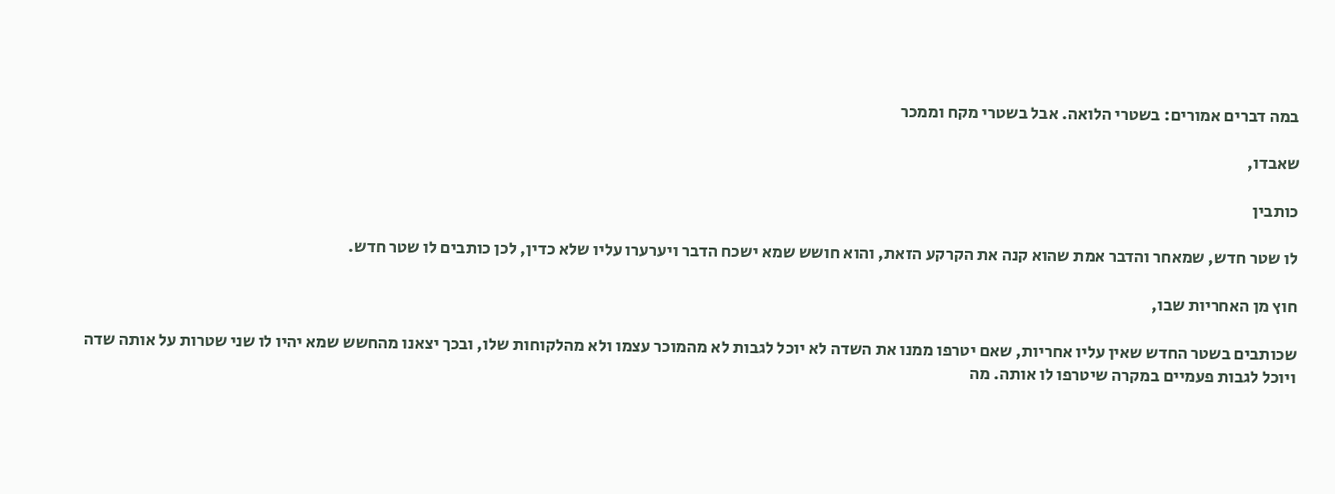במה דברים אמורים: בשטרי הלואה. אבל בשטרי מקח וממכר

שאבדו,

כותבין

לו שטר חדש, שמאחר והדבר אמת שהוא קנה את הקרקע הזאת, והוא חושש שמא ישכח הדבר ויערערו עליו שלא כדין, לכן כותבים לו שטר חדש.

חוץ מן האחריות שבו,

שכותבים בשטר החדש שאין עליו אחריות, שאם יטרפו ממנו את השדה לא יוכל לגבות לא מהמוכר עצמו ולא מהלקוחות שלו, ובכך יצאנו מהחשש שמא יהיו לו שני שטרות על אותה שדה ויוכל לגבות פעמיים במקרה שיטרפו לו אותה. מה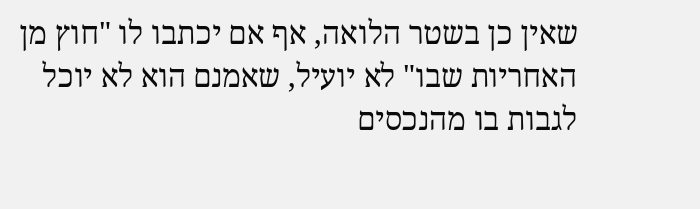שאין כן בשטר הלואה, אף אם יכתבו לו "חוץ מן האחריות שבו" לא יועיל, שאמנם הוא לא יוכל לגבות בו מהנכסים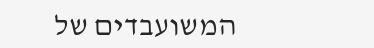המשועבדים של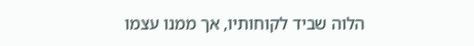הלוה שביד לקוחותיו, אך ממנו עצמו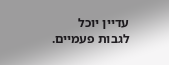עדיין יוכל לגבות פעמיים.